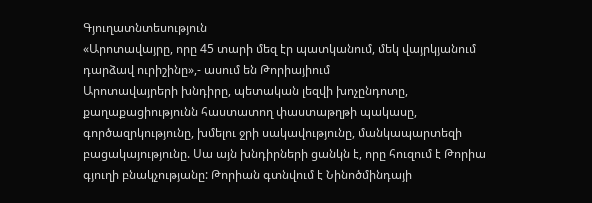Գյուղատնտեսություն
«Արոտավայրը, որը 45 տարի մեզ էր պատկանում, մեկ վայրկյանում դարձավ ուրիշինը»,- ասում են Թորիայիում
Արոտավայրերի խնդիրը, պետական լեզվի խոչընդոտը, քաղաքացիությունն հաստատող փաստաթղթի պակասը, գործազրկությունը, խմելու ջրի սակավությունը, մանկապարտեզի բացակայությունը. Սա այն խնդիրների ցանկն է, որը հուզում է Թորիա գյուղի բնակչությանը: Թորիան գտնվում է Նինոծմինդայի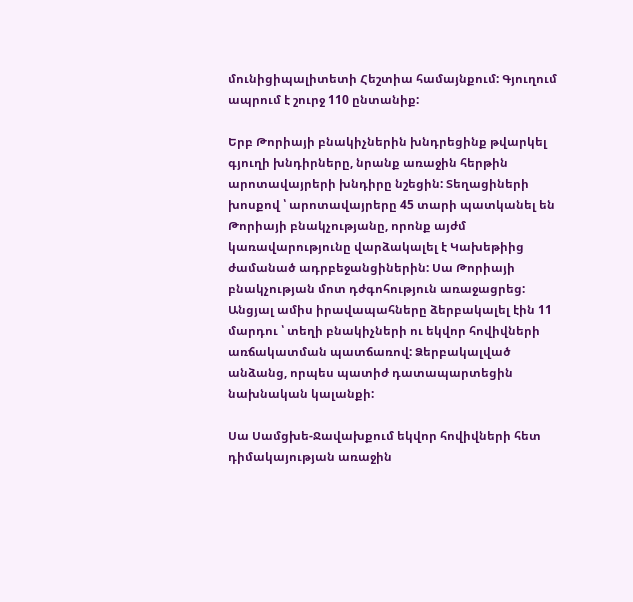մունիցիպալիտետի Հեշտիա համայնքում: Գյուղում ապրում է շուրջ 110 ընտանիք:

Երբ Թորիայի բնակիչներին խնդրեցինք թվարկել գյուղի խնդիրները, նրանք առաջին հերթին արոտավայրերի խնդիրը նշեցին: Տեղացիների խոսքով ՝ արոտավայրերը 45 տարի պատկանել են Թորիայի բնակչությանը, որոնք այժմ կառավարությունը վարձակալել է Կախեթիից ժամանած ադրբեջանցիներին: Սա Թորիայի բնակչության մոտ դժգոհություն առաջացրեց: Անցյալ ամիս իրավապահները ձերբակալել էին 11 մարդու ՝ տեղի բնակիչների ու եկվոր հովիվների առճակատման պատճառով: Ձերբակալված անձանց, որպես պատիժ դատապարտեցին նախնական կալանքի:

Սա Սամցխե-Ջավախքում եկվոր հովիվների հետ դիմակայության առաջին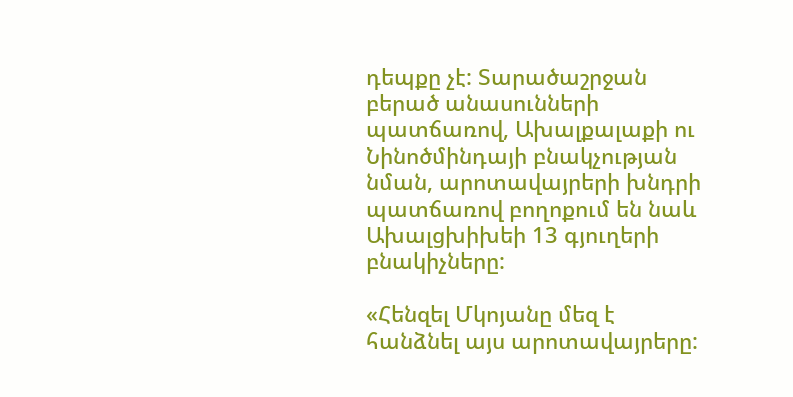դեպքը չէ: Տարածաշրջան բերած անասունների պատճառով, Ախալքալաքի ու Նինոծմինդայի բնակչության նման, արոտավայրերի խնդրի պատճառով բողոքում են նաև Ախալցխիխեի 13 գյուղերի բնակիչները:

«Հենզել Մկոյանը մեզ է հանձնել այս արոտավայրերը: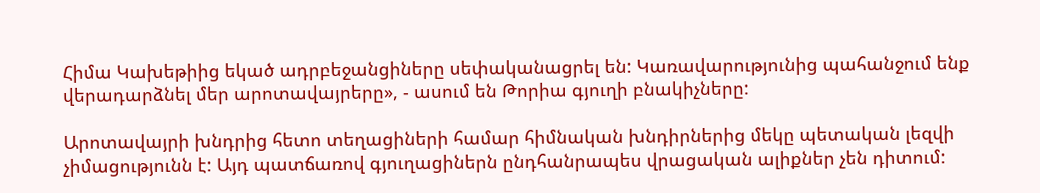Հիմա Կախեթիից եկած ադրբեջանցիները սեփականացրել են: Կառավարությունից պահանջում ենք վերադարձնել մեր արոտավայրերը», - ասում են Թորիա գյուղի բնակիչները:

Արոտավայրի խնդրից հետո տեղացիների համար հիմնական խնդիրներից մեկը պետական լեզվի չիմացությունն է: Այդ պատճառով գյուղացիներն ընդհանրապես վրացական ալիքներ չեն դիտում: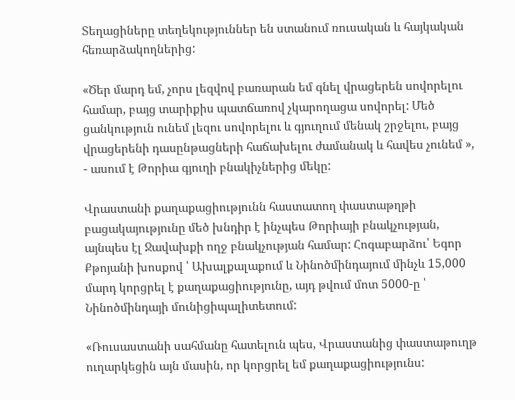Տեղացիները տեղեկություններ են ստանում ռուսական և հայկական հեռարձակողներից:

«Ծեր մարդ եմ, չորս լեզվով բառարան եմ գնել վրացերեն սովորելու համար, բայց տարիքիս պատճառով չկարողացա սովորել: Մեծ ցանկություն ունեմ լեզու սովորելու և գյուղում մենակ շրջելու, բայց վրացերենի դասընթացների հաճախելու ժամանակ և հավես չունեմ », - ասում է Թորիա գյուղի բնակիչներից մեկը:

Վրաստանի քաղաքացիությունն հաստատող փաստաթղթի բացակայությունը մեծ խնդիր է ինչպես Թորիայի բնակչության, այնպես էլ Ջավախքի ողջ բնակչության համար: Հոգաբարձու՝ Եգոր Քթոյանի խոսքով ՝ Ախալքալաքում և Նինոծմինդայում մինչև 15,000 մարդ կորցրել է քաղաքացիությունը, այդ թվում մոտ 5000-ը ՝ Նինոծմինդայի մունիցիպալիտետում:

«Ռուսաստանի սահմանը հատելուն պես, Վրաստանից փաստաթուղթ ուղարկեցին այն մասին, որ կորցրել եմ քաղաքացիությունս: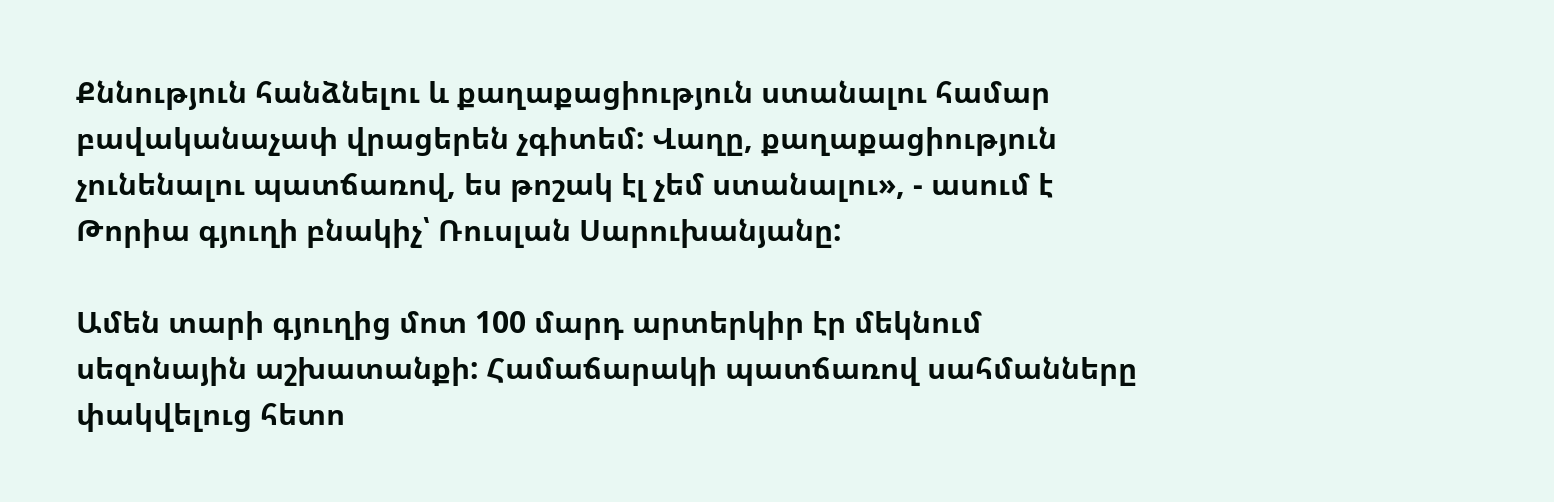Քննություն հանձնելու և քաղաքացիություն ստանալու համար բավականաչափ վրացերեն չգիտեմ: Վաղը, քաղաքացիություն չունենալու պատճառով, ես թոշակ էլ չեմ ստանալու», - ասում է Թորիա գյուղի բնակիչ՝ Ռուսլան Սարուխանյանը:

Ամեն տարի գյուղից մոտ 100 մարդ արտերկիր էր մեկնում սեզոնային աշխատանքի: Համաճարակի պատճառով սահմանները փակվելուց հետո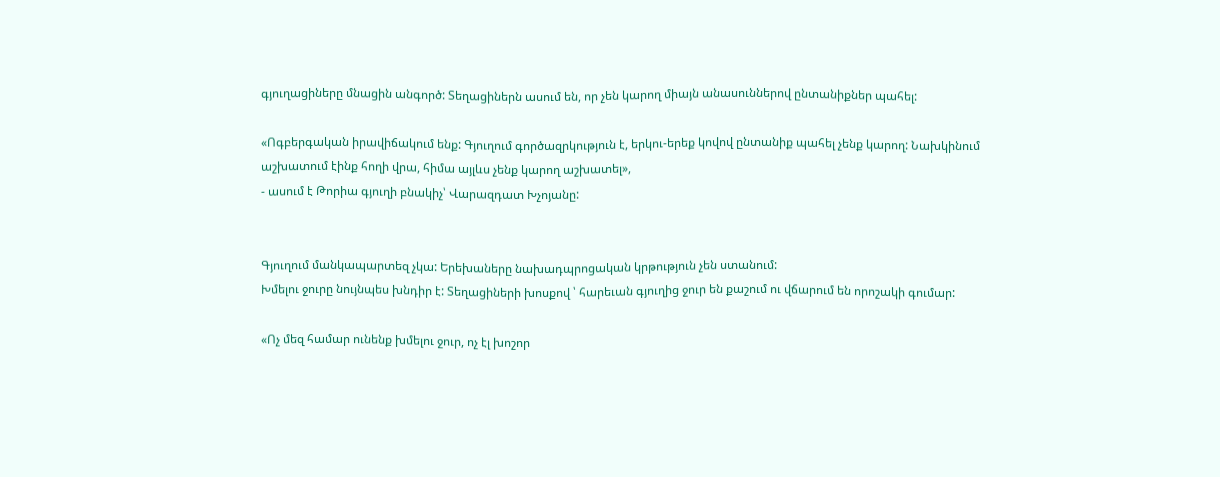գյուղացիները մնացին անգործ: Տեղացիներն ասում են, որ չեն կարող միայն անասուններով ընտանիքներ պահել:

«Ոգբերգական իրավիճակում ենք: Գյուղում գործազրկություն է, երկու-երեք կովով ընտանիք պահել չենք կարող: Նախկինում աշխատում էինք հողի վրա, հիմա այլևս չենք կարող աշխատել»,
- ասում է Թորիա գյուղի բնակիչ՝ Վարազդատ Խչոյանը:


Գյուղում մանկապարտեզ չկա: Երեխաները նախադպրոցական կրթություն չեն ստանում:
Խմելու ջուրը նույնպես խնդիր է: Տեղացիների խոսքով ՝ հարեւան գյուղից ջուր են քաշում ու վճարում են որոշակի գումար:

«Ոչ մեզ համար ունենք խմելու ջուր, ոչ էլ խոշոր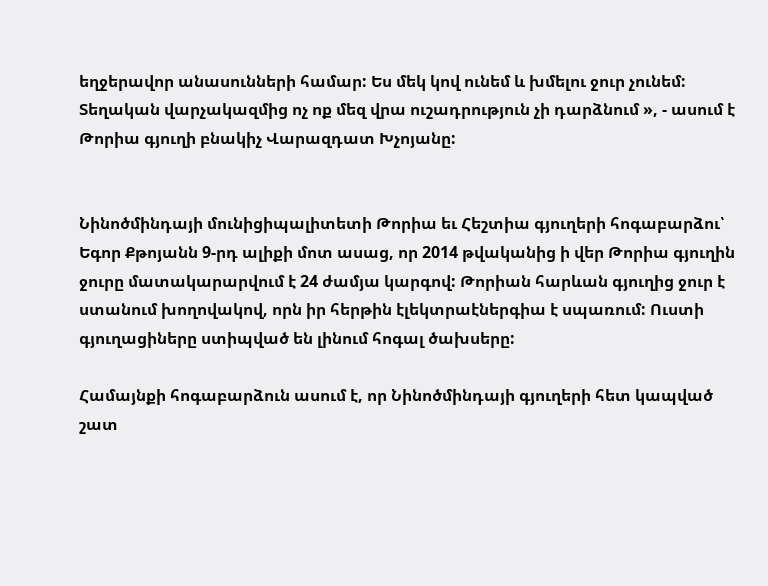եղջերավոր անասունների համար: Ես մեկ կով ունեմ և խմելու ջուր չունեմ: Տեղական վարչակազմից ոչ ոք մեզ վրա ուշադրություն չի դարձնում », - ասում է Թորիա գյուղի բնակիչ Վարազդատ Խչոյանը:


Նինոծմինդայի մունիցիպալիտետի Թորիա եւ Հեշտիա գյուղերի հոգաբարձու՝ Եգոր Քթոյանն 9-րդ ալիքի մոտ ասաց, որ 2014 թվականից ի վեր Թորիա գյուղին ջուրը մատակարարվում է 24 ժամյա կարգով: Թորիան հարևան գյուղից ջուր է ստանում խողովակով, որն իր հերթին էլեկտրաէներգիա է սպառում: Ուստի գյուղացիները ստիպված են լինում հոգալ ծախսերը:

Համայնքի հոգաբարձուն ասում է, որ Նինոծմինդայի գյուղերի հետ կապված շատ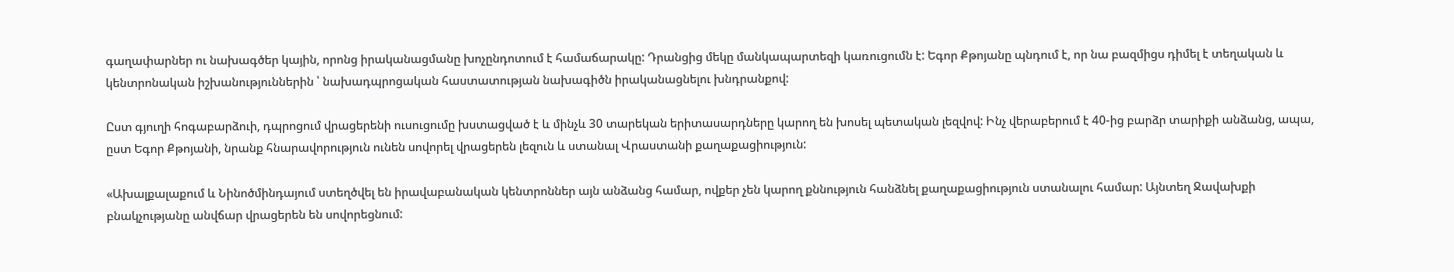գաղափարներ ու նախագծեր կային, որոնց իրականացմանը խոչընդոտում է համաճարակը: Դրանցից մեկը մանկապարտեզի կառուցումն է: Եգոր Քթոյանը պնդում է, որ նա բազմիցս դիմել է տեղական և կենտրոնական իշխանություններին ՝ նախադպրոցական հաստատության նախագիծն իրականացնելու խնդրանքով:

Ըստ գյուղի հոգաբարձուի, դպրոցում վրացերենի ուսուցումը խստացված է և մինչև 30 տարեկան երիտասարդները կարող են խոսել պետական լեզվով: Ինչ վերաբերում է 40-ից բարձր տարիքի անձանց, ապա, ըստ Եգոր Քթոյանի, նրանք հնարավորություն ունեն սովորել վրացերեն լեզուն և ստանալ Վրաստանի քաղաքացիություն:

«Ախալքալաքում և Նինոծմինդայում ստեղծվել են իրավաբանական կենտրոններ այն անձանց համար, ովքեր չեն կարող քննություն հանձնել քաղաքացիություն ստանալու համար: Այնտեղ Ջավախքի բնակչությանը անվճար վրացերեն են սովորեցնում: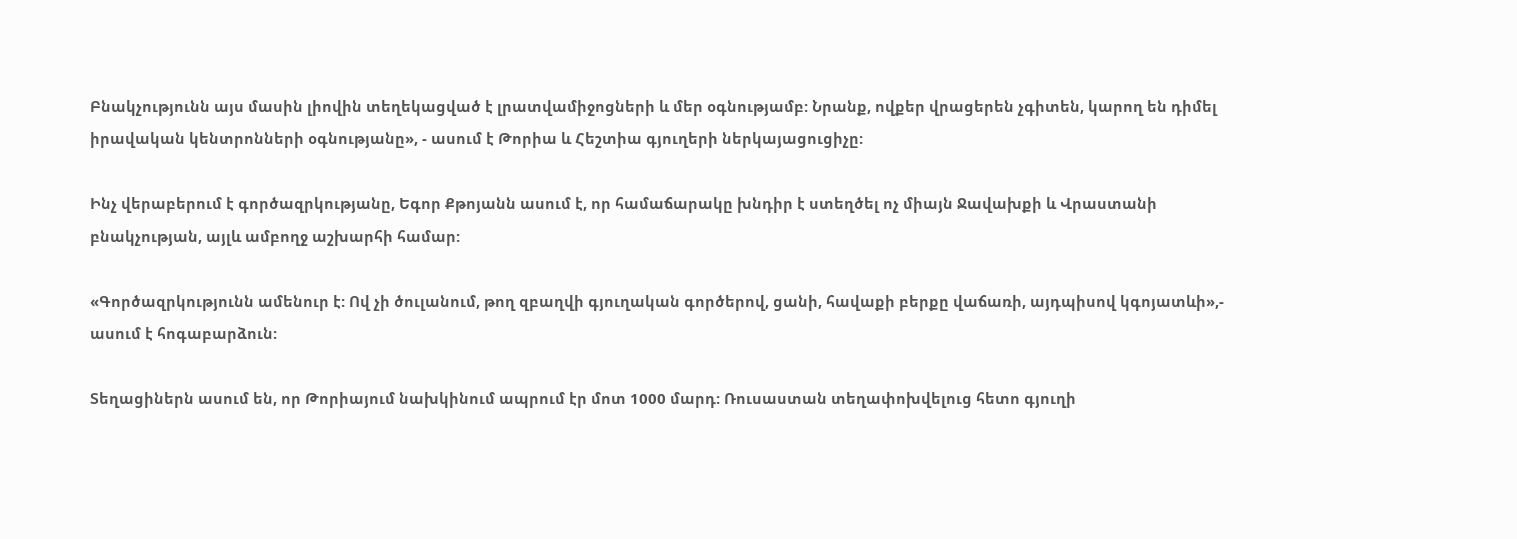Բնակչությունն այս մասին լիովին տեղեկացված է լրատվամիջոցների և մեր օգնությամբ: Նրանք, ովքեր վրացերեն չգիտեն, կարող են դիմել իրավական կենտրոնների օգնությանը», - ասում է Թորիա և Հեշտիա գյուղերի ներկայացուցիչը:

Ինչ վերաբերում է գործազրկությանը, Եգոր Քթոյանն ասում է, որ համաճարակը խնդիր է ստեղծել ոչ միայն Ջավախքի և Վրաստանի բնակչության, այլև ամբողջ աշխարհի համար:

«Գործազրկությունն ամենուր է: Ով չի ծուլանում, թող զբաղվի գյուղական գործերով, ցանի, հավաքի բերքը վաճառի, այդպիսով կգոյատևի»,- ասում է հոգաբարձուն:

Տեղացիներն ասում են, որ Թորիայում նախկինում ապրում էր մոտ 1000 մարդ: Ռուսաստան տեղափոխվելուց հետո գյուղի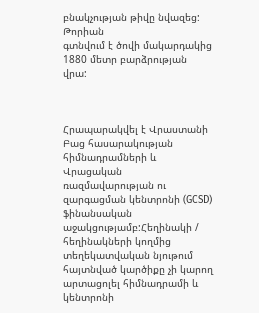բնակչության թիվը նվազեց: Թորիան
գտնվում է ծովի մակարդակից 1880 մետր բարձրության վրա:



Հրապարակվել է Վրաստանի Բաց հասարակության հիմնադրամների և Վրացական ռազմավարության ու զարգացման կենտրոնի (GCSD) ֆինանսական աջակցությամբ:Հեղինակի / հեղինակների կողմից տեղեկատվական նյութում հայտնված կարծիքը չի կարող արտացոլել հիմնադրամի և կենտրոնի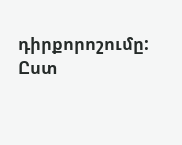դիրքորոշումը: Ըստ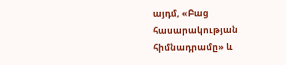այդմ, «Բաց հասարակության հիմնադրամը» և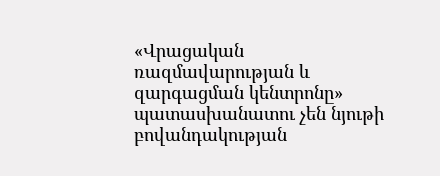«Վրացական ռազմավարության և զարգացման կենտրոնը» պատասխանատու չեն նյութի բովանդակության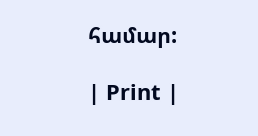համար:

| Print |